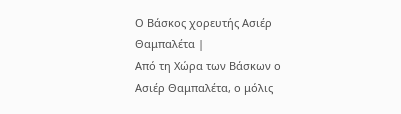Ο Βάσκος χορευτής Ασιέρ Θαμπαλέτα |
Από τη Χώρα των Βάσκων ο Ασιέρ Θαμπαλέτα, ο μόλις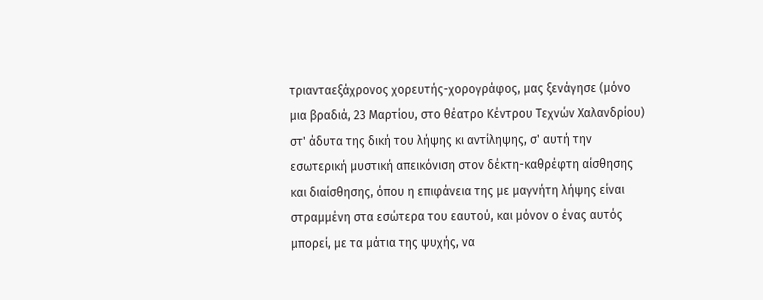τριανταεξάχρονος χορευτής-χορογράφος, μας ξενάγησε (μόνο μια βραδιά, 23 Μαρτίου, στο θέατρο Κέντρου Τεχνών Χαλανδρίου) στ' άδυτα της δική του λήψης κι αντίληψης, σ' αυτή την εσωτερική μυστική απεικόνιση στον δέκτη-καθρέφτη αίσθησης και διαίσθησης, όπου η επιφάνεια της με μαγνήτη λήψης είναι στραμμένη στα εσώτερα του εαυτού, και μόνον ο ένας αυτός μπορεί, με τα μάτια της ψυχής, να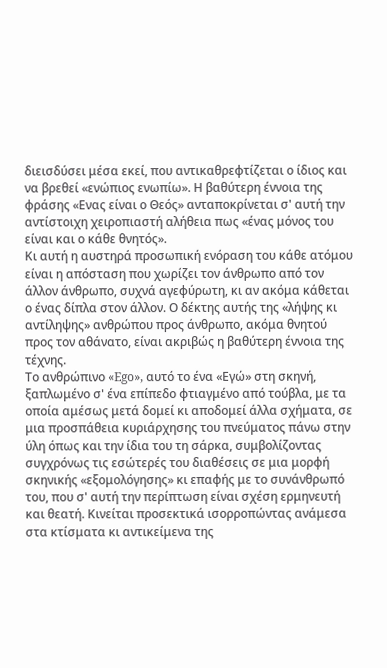διεισδύσει μέσα εκεί, που αντικαθρεφτίζεται ο ίδιος και να βρεθεί «ενώπιος ενωπίω». Η βαθύτερη έννοια της φράσης «Ενας είναι ο Θεός» ανταποκρίνεται σ' αυτή την αντίστοιχη χειροπιαστή αλήθεια πως «ένας μόνος του είναι και ο κάθε θνητός».
Κι αυτή η αυστηρά προσωπική ενόραση του κάθε ατόμου είναι η απόσταση που χωρίζει τον άνθρωπο από τον άλλον άνθρωπο, συχνά αγεφύρωτη, κι αν ακόμα κάθεται ο ένας δίπλα στον άλλον. Ο δέκτης αυτής της «λήψης κι αντίληψης» ανθρώπου προς άνθρωπο, ακόμα θνητού προς τον αθάνατο, είναι ακριβώς η βαθύτερη έννοια της τέχνης.
Το ανθρώπινο «Ego», αυτό το ένα «Εγώ» στη σκηνή, ξαπλωμένο σ' ένα επίπεδο φτιαγμένο από τούβλα, με τα οποία αμέσως μετά δομεί κι αποδομεί άλλα σχήματα, σε μια προσπάθεια κυριάρχησης του πνεύματος πάνω στην ύλη όπως και την ίδια του τη σάρκα, συμβολίζοντας συγχρόνως τις εσώτερές του διαθέσεις σε μια μορφή σκηνικής «εξομολόγησης» κι επαφής με το συνάνθρωπό του, που σ' αυτή την περίπτωση είναι σχέση ερμηνευτή και θεατή. Κινείται προσεκτικά ισορροπώντας ανάμεσα στα κτίσματα κι αντικείμενα της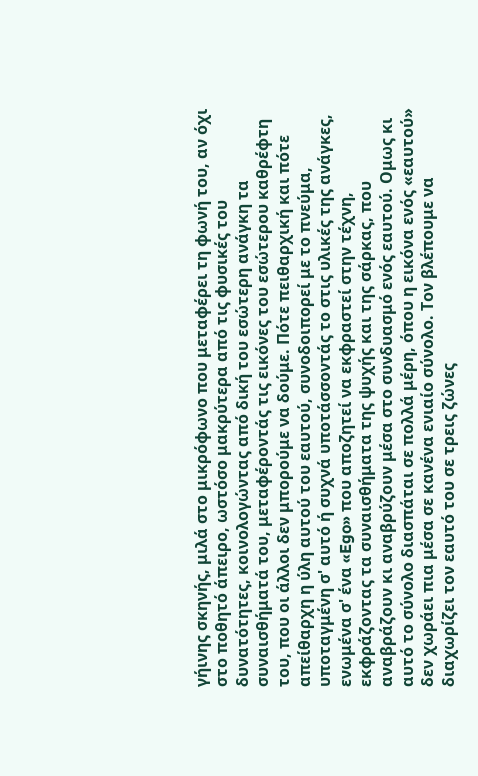γήινης σκηνής, μιλά στο μικρόφωνο που μεταφέρει τη φωνή του, αν όχι στο ποθητό άπειρο, ωστόσο μακρύτερα από τις φυσικές του δυνατότητες, κοινολογώντας από δική του εσώτερη ανάγκη τα συναισθήματά του, μεταφέροντάς τις εικόνες του εσώτερου καθρέφτη του, που οι άλλοι δεν μπορούμε να δούμε. Πότε πειθαρχική και πότε απείθαρχη η ύλη αυτού του εαυτού, συνοδοιπορεί με το πνεύμα, υποταγμένη σ' αυτό ή συχνά υποτάσσοντάς το στις υλικές της ανάγκες, ενωμένα σ' ένα «Ego» που αποζητεί να εκφραστεί στην τέχνη, εκφράζοντας τα συναισθήματα της ψυχής και της σάρκας, που αναβράζουν κι αναβρύζουν μέσα στο συνδυασμό ενός εαυτού. Ομως κι αυτό το σύνολο διασπάται σε πολλά μέρη, όπου η εικόνα ενός «εαυτού» δεν χωράει πια μέσα σε κανένα ενιαίο σύνολο. Τον βλέπουμε να διαχωρίζει τον εαυτό του σε τρεις ζώνες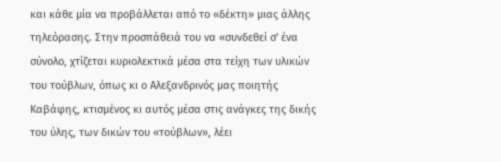και κάθε μία να προβάλλεται από το «δέκτη» μιας άλλης τηλεόρασης. Στην προσπάθειά του να «συνδεθεί σ' ένα σύνολο, χτίζεται κυριολεκτικά μέσα στα τείχη των υλικών του τούβλων, όπως κι ο Αλεξανδρινός μας ποιητής Καβάφης, κτισμένος κι αυτός μέσα στις ανάγκες της δικής του ύλης, των δικών του «τούβλων», λέει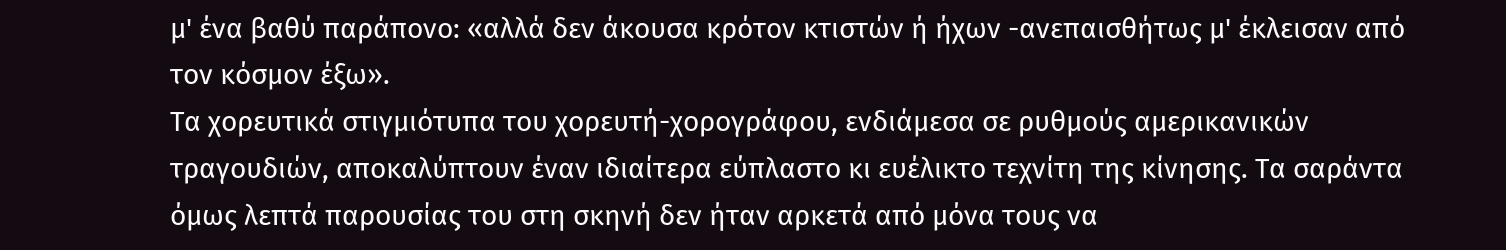μ' ένα βαθύ παράπονο: «αλλά δεν άκουσα κρότον κτιστών ή ήχων -ανεπαισθήτως μ' έκλεισαν από τον κόσμον έξω».
Τα χορευτικά στιγμιότυπα του χορευτή-χορογράφου, ενδιάμεσα σε ρυθμούς αμερικανικών τραγουδιών, αποκαλύπτουν έναν ιδιαίτερα εύπλαστο κι ευέλικτο τεχνίτη της κίνησης. Τα σαράντα όμως λεπτά παρουσίας του στη σκηνή δεν ήταν αρκετά από μόνα τους να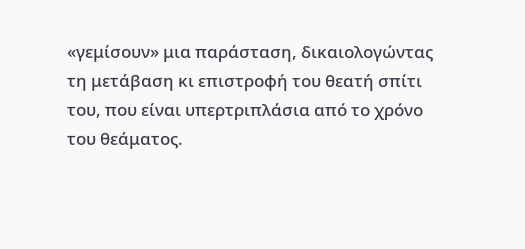«γεμίσουν» μια παράσταση, δικαιολογώντας τη μετάβαση κι επιστροφή του θεατή σπίτι του, που είναι υπερτριπλάσια από το χρόνο του θεάματος.